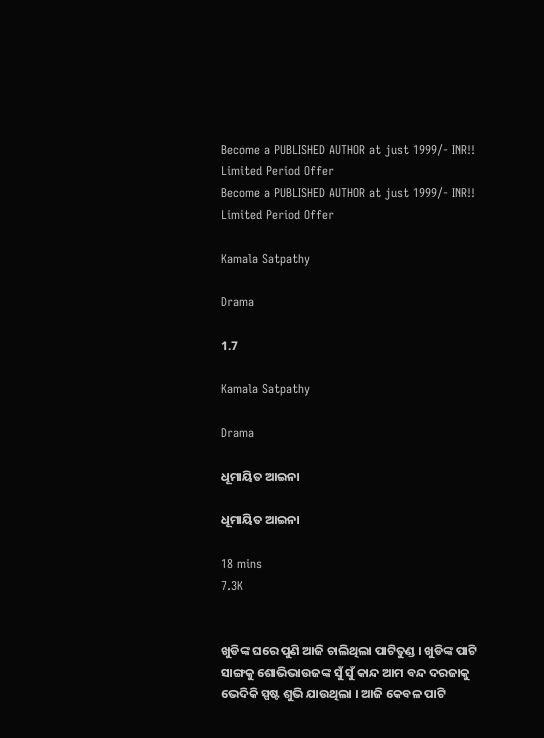Become a PUBLISHED AUTHOR at just 1999/- INR!! Limited Period Offer
Become a PUBLISHED AUTHOR at just 1999/- INR!! Limited Period Offer

Kamala Satpathy

Drama

1.7

Kamala Satpathy

Drama

ଧୂମାୟିତ ଆଇନା

ଧୂମାୟିତ ଆଇନା

18 mins
7.3K


ଖୁଡିଙ୍କ ଘରେ ପୁଣି ଆଜି ଚାଲିଥିଲା ପାଟିତୁଣ୍ଡ । ଖୁଡିଙ୍କ ପାଟି ସାଙ୍ଗକୁ ଶୋଭିଭାଉଜଙ୍କ ସୁଁ ସୁଁ କାନ୍ଦ ଆମ ବନ୍ଦ ଦରଜାକୁ ଭେଦିକି ସ୍ପଷ୍ଟ ଶୁଭି ଯାଉଥିଲା । ଆଜି କେବଳ ପାଟି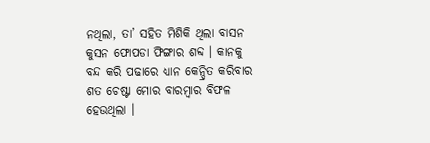ନଥିଲା, ତା’ ସହିତ ମିଶିକି ଥିଲା ବାସନ କୁସନ ଫୋପଡା ଫିଙ୍ଗାର ଶବ୍ଦ । କାନକୁ ବନ୍ଦ କରି ପଢାରେ ଧ୍ୟାନ କେନ୍ଦ୍ରିତ କରିବାର ଶତ ଚେଷ୍ଟା ମୋର ବାରମ୍ବାର ବିଫଳ ହେଉଥିଲା ।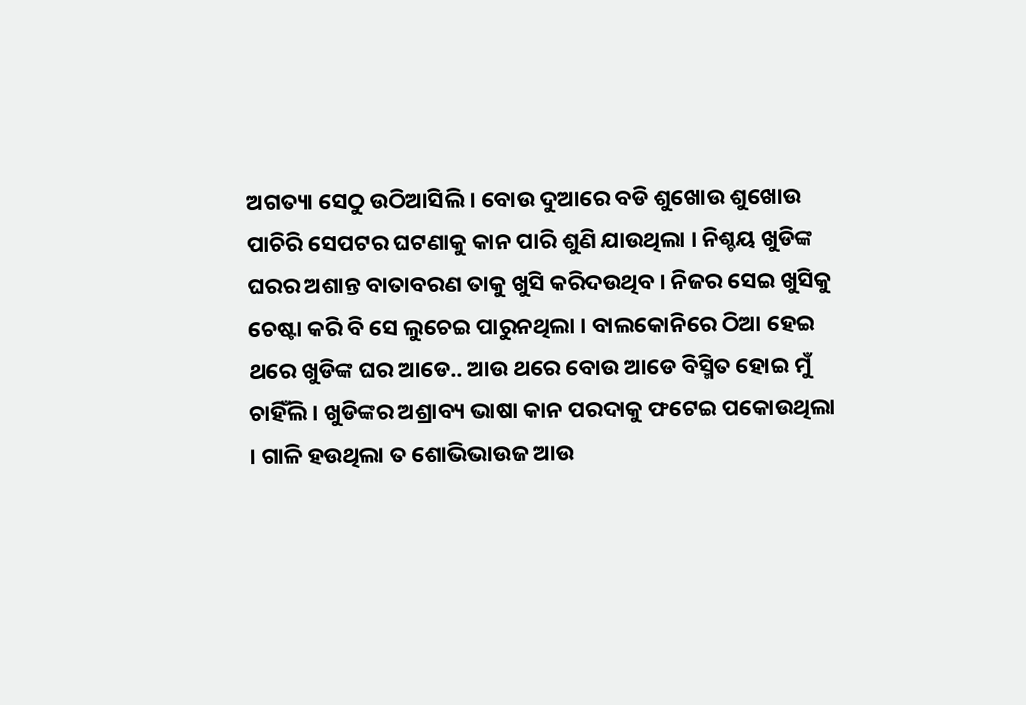ଅଗତ୍ୟା ସେଠୁ ଉଠିଆସିଲି । ବୋଉ ଦୁଆରେ ବଡି ଶୁଖୋଉ ଶୁଖୋଉ ପାଚିରି ସେପଟର ଘଟଣାକୁ କାନ ପାରି ଶୁଣି ଯାଉଥିଲା । ନିଶ୍ଚୟ ଖୁଡିଙ୍କ ଘରର ଅଶାନ୍ତ ବାତାବରଣ ତାକୁ ଖୁସି କରିଦଉଥିବ । ନିଜର ସେଇ ଖୁସିକୁ ଚେଷ୍ଟା କରି ବି ସେ ଲୁଚେଇ ପାରୁନଥିଲା । ବାଲକୋନିରେ ଠିଆ ହେଇ ଥରେ ଖୁଡିଙ୍କ ଘର ଆଡେ.. ଆଉ ଥରେ ବୋଉ ଆଡେ ବିସ୍ମିତ ହୋଇ ମୁଁ ଚାହିଁଲି । ଖୁଡିଙ୍କର ଅଶ୍ରାବ୍ୟ ଭାଷା କାନ ପରଦାକୁ ଫଟେଇ ପକୋଉଥିଲା । ଗାଳି ହଉଥିଲା ତ ଶୋଭିଭାଉଜ ଆଉ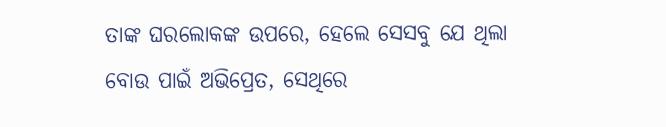ତାଙ୍କ ଘରଲୋକଙ୍କ ଉପରେ, ହେଲେ ସେସବୁ ଯେ ଥିଲା ବୋଉ ପାଇଁ ଅଭିପ୍ରେତ, ସେଥିରେ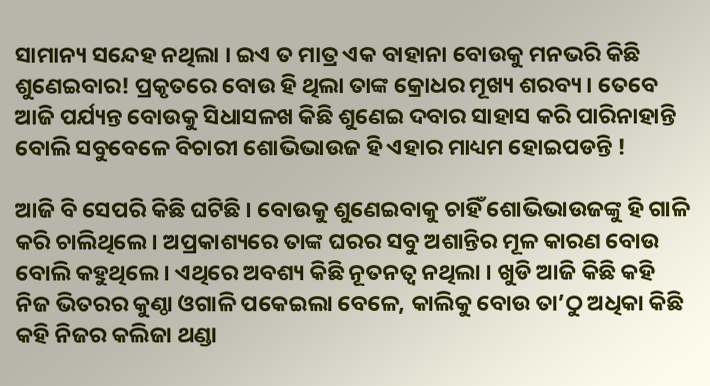ସାମାନ୍ୟ ସନ୍ଦେହ ନଥିଲା । ଇଏ ତ ମାତ୍ର ଏକ ବାହାନା ବୋଉକୁ ମନଭରି କିଛି ଶୁଣେଇବାର! ପ୍ରକୃତରେ ବୋଉ ହି ଥିଲା ତାଙ୍କ କ୍ରୋଧର ମୂଖ୍ୟ ଶରବ୍ୟ । ତେବେ ଆଜି ପର୍ଯ୍ୟନ୍ତ ବୋଉକୁ ସିଧାସଳଖ କିଛି ଶୁଣେଇ ଦବାର ସାହାସ କରି ପାରିନାହାନ୍ତି ବୋଲି ସବୁବେଳେ ବିଚାରୀ ଶୋଭିଭାଉଜ ହି ଏହାର ମାଧ୍ୟମ ହୋଇପଡନ୍ତି !

ଆଜି ବି ସେପରି କିଛି ଘଟିଛି । ବୋଉକୁ ଶୁଣେଇବାକୁ ଚାହିଁ ଶୋଭିଭାଉଜଙ୍କୁ ହି ଗାଳି କରି ଚାଲିଥିଲେ । ଅପ୍ରକାଶ୍ୟରେ ତାଙ୍କ ଘରର ସବୁ ଅଶାନ୍ତିର ମୂଳ କାରଣ ବୋଉ ବୋଲି କହୁଥିଲେ । ଏଥିରେ ଅବଶ୍ୟ କିଛି ନୂତନତ୍ୱ ନଥିଲା । ଖୁଡି ଆଜି କିଛି କହି ନିଜ ଭିତରର କୁଣ୍ଠା ଓଗାଳି ପକେଇଲା ବେଳେ, କାଲିକୁ ବୋଉ ତା’ଠୁ ଅଧିକା କିଛି କହି ନିଜର କଲିଜା ଥଣ୍ଡା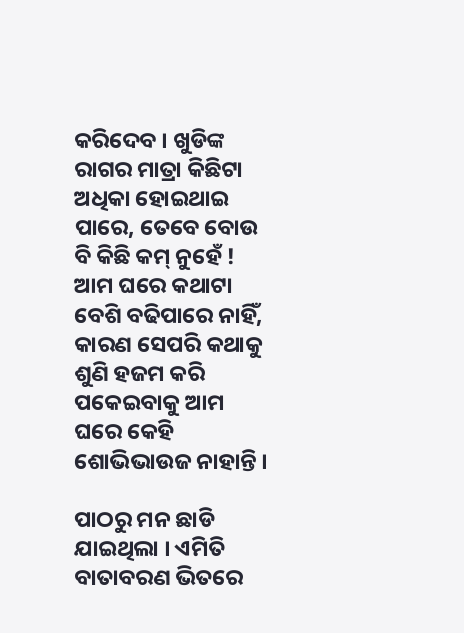କରିଦେବ । ଖୁଡିଙ୍କ ରାଗର ମାତ୍ରା କିଛିଟା ଅଧିକା ହୋଇଥାଇ ପାରେ, ତେବେ ବୋଉ ବି କିଛି କମ୍ ନୁହେଁ ! ଆମ ଘରେ କଥାଟା ବେଶି ବଢିପାରେ ନାହିଁ, କାରଣ ସେପରି କଥାକୁ ଶୁଣି ହଜମ କରି ପକେଇବାକୁ ଆମ ଘରେ କେହି ଶୋଭିଭାଉଜ ନାହାନ୍ତି ।

ପାଠରୁ ମନ ଛାଡି ଯାଇଥିଲା । ଏମିତି ବାତାବରଣ ଭିତରେ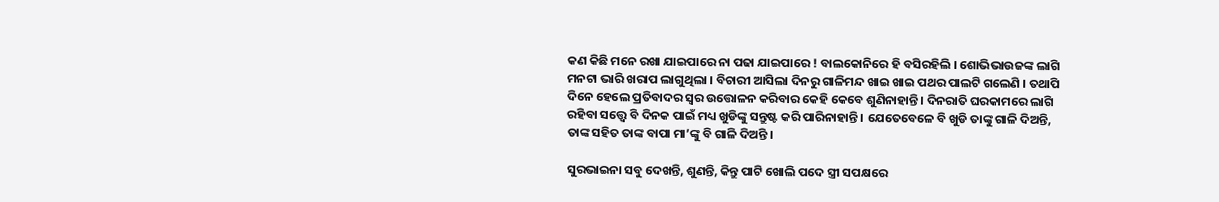କଣ କିଛି ମନେ ରଖା ଯାଇପାରେ ନା ପଢା ଯାଇପାରେ ! ବାଲକୋନିରେ ହି ବସିରହିଲି । ଶୋଭିଭାଉଜଙ୍କ ଲାଗି ମନଟା ଭାରି ଖରାପ ଲାଗୁଥିଲା । ବିଚାରୀ ଆସିଲା ଦିନରୁ ଗାଳିମନ୍ଦ ଖାଇ ଖାଇ ପଥର ପାଲଟି ଗଲେଣି । ତଥାପି ଦିନେ ହେଲେ ପ୍ରତିବାଦର ସ୍ୱର ଉତ୍ତୋଳନ କରିବାର କେହି କେବେ ଶୁଣିନାହାନ୍ତି । ଦିନରାତି ଘରକାମରେ ଲାଗି ରହିବା ସତ୍ତ୍ୱେ ବି ଦିନକ ପାଇଁ ମଧ୍ୟ ଖୁଡିଙ୍କୁ ସନ୍ତୁଷ୍ଟ କରି ପାରିନାହାନ୍ତି । ଯେତେବେଳେ ବି ଖୁଡି ତାଙ୍କୁ ଗାଳି ଦିଅନ୍ତି, ତାଙ୍କ ସହିତ ତାଙ୍କ ବାପା ମା’ଙ୍କୁ ବି ଗାଳି ଦିଅନ୍ତି ।

ସୁରଭାଇନା ସବୁ ଦେଖନ୍ତି, ଶୁଣନ୍ତି, କିନ୍ତୁ ପାଟି ଖୋଲି ପଦେ ସ୍ତ୍ରୀ ସପକ୍ଷରେ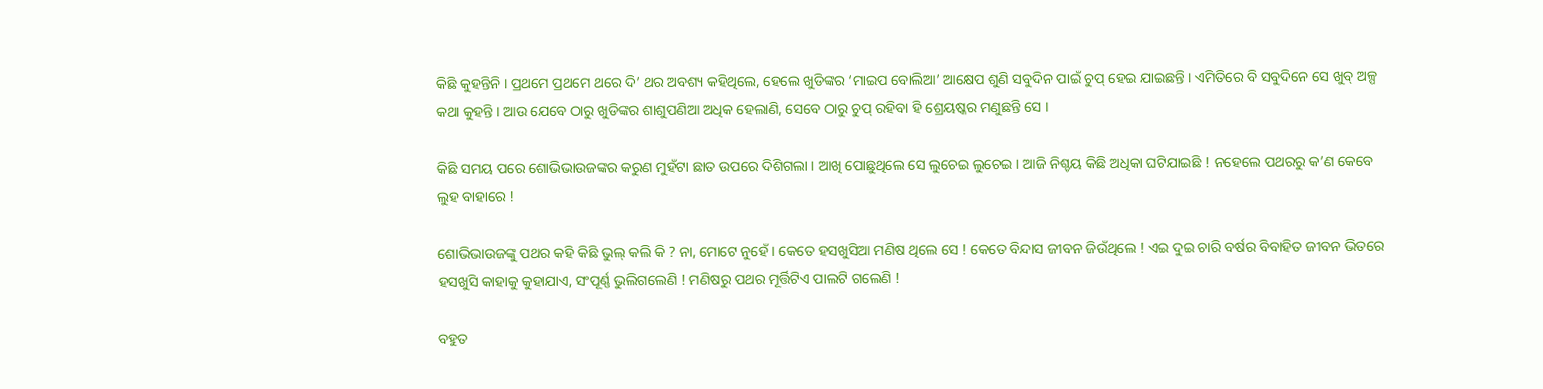କିଛି କୁହନ୍ତିନି । ପ୍ରଥମେ ପ୍ରଥମେ ଥରେ ଦି’ ଥର ଅବଶ୍ୟ କହିଥିଲେ, ହେଲେ ଖୁଡିଙ୍କର ‘ମାଇପ ବୋଲିଆ’ ଆକ୍ଷେପ ଶୁଣି ସବୁଦିନ ପାଇଁ ଚୁପ୍ ହେଇ ଯାଇଛନ୍ତି । ଏମିତିରେ ବି ସବୁଦିନେ ସେ ଖୁବ୍ ଅଳ୍ପ କଥା କୁହନ୍ତି । ଆଉ ଯେବେ ଠାରୁ ଖୁଡିଙ୍କର ଶାଶୁପଣିଆ ଅଧିକ ହେଲାଣି, ସେବେ ଠାରୁ ଚୁପ୍ ରହିବା ହି ଶ୍ରେୟଷ୍କର ମଣୁଛନ୍ତି ସେ ।

କିଛି ସମୟ ପରେ ଶୋଭିଭାଉଜଙ୍କର କରୁଣ ମୁହଁଟା ଛାତ ଉପରେ ଦିଶିଗଲା । ଆଖି ପୋଛୁଥିଲେ ସେ ଲୁଚେଇ ଲୁଚେଇ । ଆଜି ନିଶ୍ଚୟ କିଛି ଅଧିକା ଘଟିଯାଇଛି ! ନହେଲେ ପଥରରୁ କ’ଣ କେବେ ଲୁହ ବାହାରେ !

ଶୋଭିଭାଉଜଙ୍କୁ ପଥର କହି କିଛି ଭୁଲ୍ କଲି କି ? ନା, ମୋଟେ ନୁହେଁ । କେତେ ହସଖୁସିଆ ମଣିଷ ଥିଲେ ସେ ! କେତେ ବିନ୍ଦାସ ଜୀବନ ଜିଉଁଥିଲେ ! ଏଇ ଦୁଇ ଚାରି ବର୍ଷର ବିବାହିତ ଜୀବନ ଭିତରେ ହସଖୁସି କାହାକୁ କୁହାଯାଏ, ସଂପୂର୍ଣ୍ଣ ଭୁଲିଗଲେଣି ! ମଣିଷରୁ ପଥର ମୂର୍ତ୍ତିଟିଏ ପାଲଟି ଗଲେଣି !

ବହୁତ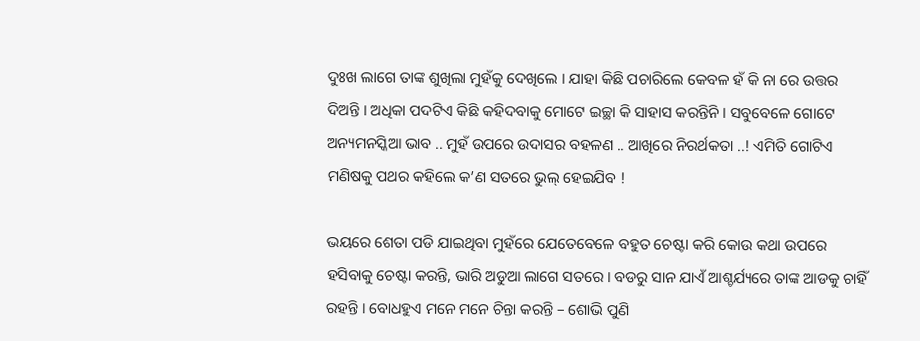ଦୁଃଖ ଲାଗେ ତାଙ୍କ ଶୁଖିଲା ମୁହଁକୁ ଦେଖିଲେ । ଯାହା କିଛି ପଚାରିଲେ କେବଳ ହଁ କି ନା ରେ ଉତ୍ତର ଦିଅନ୍ତି । ଅଧିକା ପଦଟିଏ କିଛି କହିଦବାକୁ ମୋଟେ ଇଚ୍ଛା କି ସାହାସ କରନ୍ତିନି । ସବୁବେଳେ ଗୋଟେ ଅନ୍ୟମନସ୍କିଆ ଭାବ .. ମୁହଁ ଉପରେ ଉଦାସର ବହଳଣ .. ଆଖିରେ ନିରର୍ଥକତା ..! ଏମିତି ଗୋଟିଏ ମଣିଷକୁ ପଥର କହିଲେ କ’ଣ ସତରେ ଭୁଲ୍ ହେଇଯିବ !

ଭୟରେ ଶେତା ପଡି ଯାଇଥିବା ମୁହଁରେ ଯେତେବେଳେ ବହୁତ ଚେଷ୍ଟା କରି କୋଉ କଥା ଉପରେ ହସିବାକୁ ଚେଷ୍ଟା କରନ୍ତି, ଭାରି ଅଡୁଆ ଲାଗେ ସତରେ । ବଡରୁ ସାନ ଯାଏଁ ଆଶ୍ଚର୍ଯ୍ୟରେ ତାଙ୍କ ଆଡକୁ ଚାହିଁ ରହନ୍ତି । ବୋଧହୁଏ ମନେ ମନେ ଚିନ୍ତା କରନ୍ତି – ଶୋଭି ପୁଣି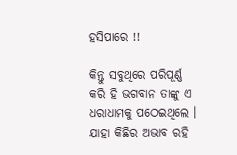ହସିପାରେ !!

କିନ୍ତୁ ସବୁଥିରେ ପରିପୂର୍ଣ୍ଣ କରି ହି ଭଗବାନ ତାଙ୍କୁ ଏ ଧରାଧାମକୁ ପଠେଇଥିଲେ । ଯାହା କିଛିର ଅଭାବ ରହି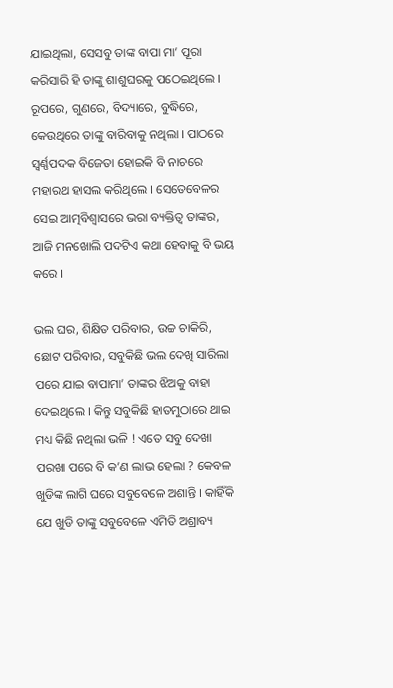ଯାଇଥିଲା, ସେସବୁ ତାଙ୍କ ବାପା ମା’ ପୂରା କରିସାରି ହି ତାଙ୍କୁ ଶାଶୁଘରକୁ ପଠେଇଥିଲେ । ରୂପରେ, ଗୁଣରେ, ବିଦ୍ୟାରେ, ବୁଦ୍ଧିରେ, କେଉଥିରେ ତାଙ୍କୁ ବାରିବାକୁ ନଥିଲା । ପାଠରେ ସ୍ୱର୍ଣ୍ଣପଦକ ବିଜେତା ହୋଇକି ବି ନାଚରେ ମହାରଥ ହାସଲ କରିଥିଲେ । ସେତେବେଳର ସେଇ ଆତ୍ମବିଶ୍ୱାସରେ ଭରା ବ୍ୟକ୍ତିତ୍ୱ ତାଙ୍କର, ଆଜି ମନଖୋଲି ପଦଟିଏ କଥା ହେବାକୁ ବି ଭୟ କରେ ।

ଭଲ ଘର, ଶିକ୍ଷିତ ପରିବାର, ଉଚ୍ଚ ଚାକିରି, ଛୋଟ ପରିବାର, ସବୁକିଛି ଭଲ ଦେଖି ସାରିଲା ପରେ ଯାଇ ବାପାମା’ ତାଙ୍କର ଝିଅକୁ ବାହା ଦେଇଥିଲେ । କିନ୍ତୁ ସବୁକିଛି ହାତମୁଠାରେ ଥାଇ ମଧ୍ୟ କିଛି ନଥିଲା ଭଳି ! ଏତେ ସବୁ ଦେଖା ପରଖା ପରେ ବି କ’ଣ ଲାଭ ହେଲା ? କେବଳ ଖୁଡିଙ୍କ ଲାଗି ଘରେ ସବୁବେଳେ ଅଶାନ୍ତି । କାହିଁକି ଯେ ଖୁଡି ତାଙ୍କୁ ସବୁବେଳେ ଏମିତି ଅଶ୍ରାବ୍ୟ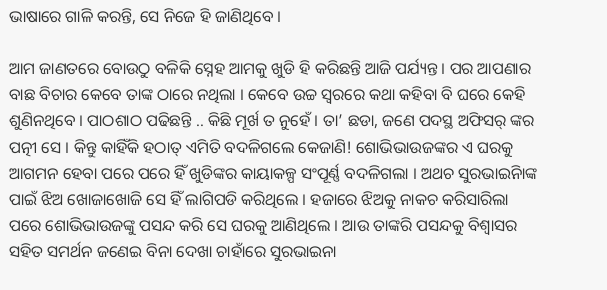ଭାଷାରେ ଗାଳି କରନ୍ତି, ସେ ନିଜେ ହି ଜାଣିଥିବେ ।

ଆମ ଜାଣତରେ ବୋଉଠୁ ବଳିକି ସ୍ନେହ ଆମକୁ ଖୁଡି ହି କରିଛନ୍ତି ଆଜି ପର୍ଯ୍ୟନ୍ତ । ପର ଆପଣାର ବାଛ ବିଚାର କେବେ ତାଙ୍କ ଠାରେ ନଥିଲା । କେବେ ଉଚ୍ଚ ସ୍ୱରରେ କଥା କହିବା ବି ଘରେ କେହି ଶୁଣିନଥିବେ । ପାଠଶାଠ ପଢିଛନ୍ତି .. କିଛି ମୂର୍ଖ ତ ନୁହେଁ । ତା’ ଛଡା, ଜଣେ ପଦସ୍ଥ ଅଫିସର୍ ଙ୍କର ପତ୍ନୀ ସେ । କିନ୍ତୁ କାହିଁକି ହଠାତ୍ ଏମିତି ବଦଳିଗଲେ କେଜାଣି! ଶୋଭିଭାଉଜଙ୍କର ଏ ଘରକୁ ଆଗମନ ହେବା ପରେ ପରେ ହିଁ ଖୁଡିଙ୍କର କାୟାକଳ୍ପ ସଂପୂର୍ଣ୍ଣ ବଦଳିଗଲା । ଅଥଚ ସୁରଭାଇିନାଙ୍କ ପାଇଁ ଝିଅ ଖୋଜାଖୋଜି ସେ ହିଁ ଲାଗିପଡି କରିଥିଲେ । ହଜାରେ ଝିଅକୁ ନାକଚ କରିସାରିଲା ପରେ ଶୋଭିଭାଉଜଙ୍କୁ ପସନ୍ଦ କରି ସେ ଘରକୁ ଆଣିଥିଲେ । ଆଉ ତାଙ୍କରି ପସନ୍ଦକୁ ବିଶ୍ୱାସର ସହିତ ସମର୍ଥନ ଜଣେଇ ବିନା ଦେଖା ଚାହାଁରେ ସୁରଭାଇନା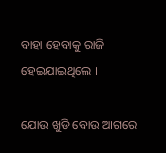ବାହା ହେବାକୁ ରାଜି ହେଇଯାଇଥିଲେ ।

ଯୋଉ ଖୁଡି ବୋଉ ଆଗରେ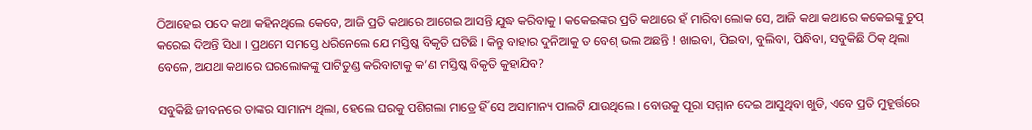ଠିଆହେଇ ପଦେ କଥା କହିନଥିଲେ କେବେ, ଆଜି ପ୍ରତି କଥାରେ ଆଗେଇ ଆସନ୍ତି ଯୁଦ୍ଧ କରିବାକୁ । କକେଇଙ୍କର ପ୍ରତି କଥାରେ ହଁ ମାରିବା ଲୋକ ସେ, ଆଜି କଥା କଥାରେ କକେଇଙ୍କୁ ଚୁପ୍ କରେଇ ଦିଅନ୍ତି ସିଧା । ପ୍ରଥମେ ସମସ୍ତେ ଧରିନେଲେ ଯେ ମସ୍ତିଷ୍କ ବିକୃତି ଘଟିଛି । କିନ୍ତୁ ବାହାର ଦୁନିଆକୁ ତ ବେଶ୍ ଭଲ ଅଛନ୍ତି ! ଖାଇବା, ପିଇବା, ବୁଲିବା, ପିନ୍ଧିବା, ସବୁକିଛି ଠିକ୍ ଥିଲା ବେଳେ, ଅଯଥା କଥାରେ ଘରଲୋକଙ୍କୁ ପାଟିତୁଣ୍ଡ କରିବାଟାକୁ କ’ଣ ମସ୍ତିଷ୍କ ବିକୃତି କୁହାଯିବ?

ସବୁକିଛି ଜୀବନରେ ତାଙ୍କର ସାମାନ୍ୟ ଥିଲା, ହେଲେ ଘରକୁ ପଶିଗଲା ମାତ୍ରେ ହିଁ ସେ ଅସାମାନ୍ୟ ପାଲଟି ଯାଉଥିଲେ । ବୋଉକୁ ପୂରା ସମ୍ମାନ ଦେଇ ଆସୁଥିବା ଖୁଡି, ଏବେ ପ୍ରତି ମୁହୂର୍ତ୍ତରେ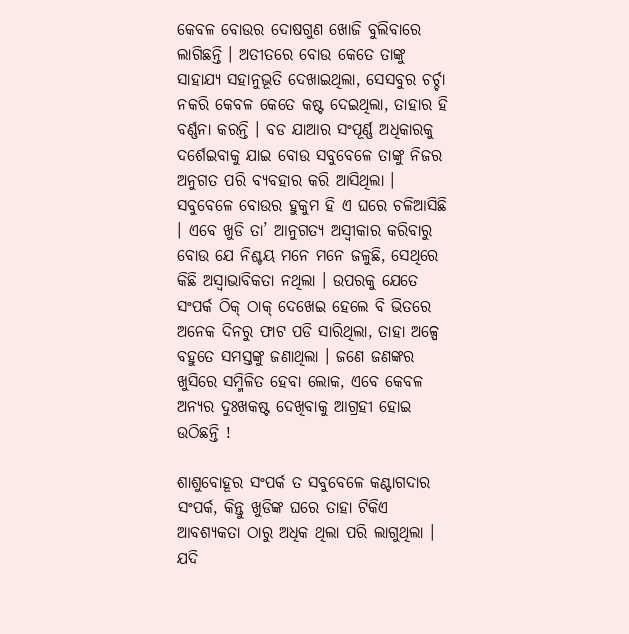କେବଳ ବୋଉର ଦୋଷଗୁଣ ଖୋଜି ବୁଲିବାରେ ଲାଗିଛନ୍ତି । ଅତୀତରେ ବୋଉ କେତେ ତାଙ୍କୁ ସାହାଯ୍ୟ ସହାନୁଭୂତି ଦେଖାଇଥିଲା, ସେସବୁର ଚର୍ଚ୍ଚା ନକରି କେବଳ କେତେ କଷ୍ଟ ଦେଇଥିଲା, ତାହାର ହି ବର୍ଣ୍ଣନା କରନ୍ତି । ବଡ ଯାଆର ସଂପୂର୍ଣ୍ଣ ଅଧିକାରକୁ ଦର୍ଶେଇବାକୁ ଯାଇ ବୋଉ ସବୁବେଳେ ତାଙ୍କୁ ନିଜର ଅନୁଗତ ପରି ବ୍ୟବହାର କରି ଆସିଥିଲା । ସବୁବେଳେ ବୋଉର ହୁକୁମ ହି ଏ ଘରେ ଚଳିଆସିଛି । ଏବେ ଖୁଡି ତା’ ଆନୁଗତ୍ୟ ଅସ୍ୱୀକାର କରିବାରୁ ବୋଉ ଯେ ନିଶ୍ଚୟ ମନେ ମନେ ଜଳୁଛି, ସେଥିରେ କିଛି ଅସ୍ୱାଭାବିକତା ନଥିଲା । ଉପରକୁ ଯେତେ ସଂପର୍କ ଠିକ୍ ଠାକ୍ ଦେଖେଇ ହେଲେ ବି ଭିତରେ ଅନେକ ଦିନରୁ ଫାଟ ପଡି ସାରିଥିଲା, ତାହା ଅଳ୍ପେ ବହୁତେ ସମସ୍ତଙ୍କୁ ଜଣାଥିଲା । ଜଣେ ଜଣଙ୍କର ଖୁସିରେ ସମ୍ମିଳିତ ହେବା ଲୋକ, ଏବେ କେବଳ ଅନ୍ୟର ଦୁଃଖକଷ୍ଟ ଦେଖିବାକୁ ଆଗ୍ରହୀ ହୋଇ ଉଠିଛନ୍ତି !

ଶାଶୁବୋହୂର ସଂପର୍କ ତ ସବୁବେଳେ କଣ୍ଟାଗଦାର ସଂପର୍କ, କିନ୍ତୁ ଖୁଡିଙ୍କ ଘରେ ତାହା ଟିକିଏ ଆବଶ୍ୟକତା ଠାରୁ ଅଧିକ ଥିଲା ପରି ଲାଗୁଥିଲା । ଯଦି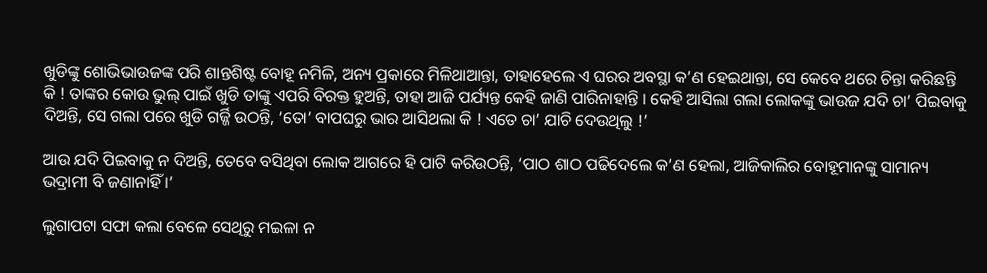ଖୁଡିଙ୍କୁ ଶୋଭିଭାଉଜଙ୍କ ପରି ଶାନ୍ତଶିଷ୍ଟ ବୋହୂ ନମିଳି, ଅନ୍ୟ ପ୍ରକାରେ ମିଳିଥାଆନ୍ତା, ତାହାହେଲେ ଏ ଘରର ଅବସ୍ଥା କ’ଣ ହେଇଥାନ୍ତା, ସେ କେବେ ଥରେ ଚିନ୍ତା କରିଛନ୍ତି କି ! ତାଙ୍କର କୋଉ ଭୁଲ୍ ପାଇଁ ଖୁଡି ତାଙ୍କୁ ଏପରି ବିରକ୍ତ ହୁଅନ୍ତି, ତାହା ଆଜି ପର୍ଯ୍ୟନ୍ତ କେହି ଜାଣି ପାରିନାହାନ୍ତି । କେହି ଆସିଲା ଗଲା ଲୋକଙ୍କୁ ଭାଉଜ ଯଦି ଚା’ ପିଇବାକୁ ଦିଅନ୍ତି, ସେ ଗଲା ପରେ ଖୁଡି ଗର୍ଜ୍ଜି ଉଠନ୍ତି, ‘ତୋ’ ବାପଘରୁ ଭାର ଆସିଥଲା କି ! ଏତେ ଚା’ ଯାଚି ଦେଉଥିଲୁ !’

ଆଉ ଯଦି ପିଇବାକୁ ନ ଦିଅନ୍ତି, ତେବେ ବସିଥିବା ଲୋକ ଆଗରେ ହି ପାଟି କରିଉଠନ୍ତି, ‘ପାଠ ଶାଠ ପଢିଦେଲେ କ’ଣ ହେଲା, ଆଜିକାଲିର ବୋହୂମାନଙ୍କୁ ସାମାନ୍ୟ ଭଦ୍ରାମୀ ବି ଜଣାନାହିଁ ।’

ଲୁଗାପଟା ସଫା କଲା ବେଳେ ସେଥିରୁ ମଇଳା ନ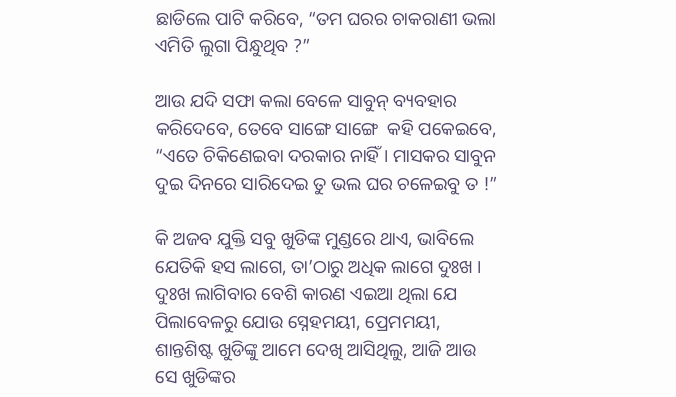ଛାଡିଲେ ପାଟି କରିବେ, “ତମ ଘରର ଚାକରାଣୀ ଭଲା ଏମିତି ଲୁଗା ପିନ୍ଧୁଥିବ ?”

ଆଉ ଯଦି ସଫା କଲା ବେଳେ ସାବୁନ୍ ବ୍ୟବହାର କରିଦେବେ, ତେବେ ସାଙ୍ଗେ ସାଙ୍ଗେ  କହି ପକେଇବେ, “ଏତେ ଚିକିଣେଇବା ଦରକାର ନାହିଁ । ମାସକର ସାବୁନ ଦୁଇ ଦିନରେ ସାରିଦେଇ ତୁ ଭଲ ଘର ଚଳେଇବୁ ତ !”

କି ଅଜବ ଯୁକ୍ତି ସବୁ ଖୁଡିଙ୍କ ମୁଣ୍ଡରେ ଥାଏ, ଭାବିଲେ ଯେତିକି ହସ ଲାଗେ, ତା’ଠାରୁ ଅଧିକ ଲାଗେ ଦୁଃଖ । ଦୁଃଖ ଲାଗିବାର ବେଶି କାରଣ ଏଇଆ ଥିଲା ଯେ ପିଲାବେଳରୁ ଯୋଉ ସ୍ନେହମୟୀ, ପ୍ରେମମୟୀ, ଶାନ୍ତଶିଷ୍ଟ ଖୁଡିଙ୍କୁ ଆମେ ଦେଖି ଆସିଥିଲୁ, ଆଜି ଆଉ ସେ ଖୁଡିଙ୍କର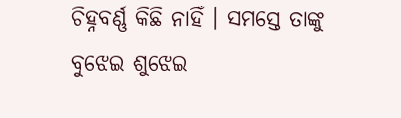ଚିହ୍ନବର୍ଣ୍ଣ କିଛି ନାହିଁ । ସମସ୍ତେ ତାଙ୍କୁ ବୁଝେଇ ଶୁଝେଇ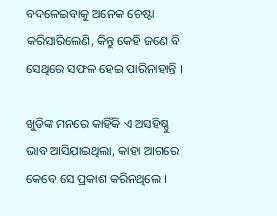ବଦଳେଇବାକୁ ଅନେକ ଚେଷ୍ଟା କରିସାରିଲେଣି, କିନ୍ତୁ କେହି ଜଣେ ବି ସେଥିରେ ସଫଳ ହେଇ ପାରିନାହାନ୍ତି ।

ଖୁଡିଙ୍କ ମନରେ କାହିଁକି ଏ ଅସହିଷ୍ଣୁ ଭାବ ଆସିଯାଇଥିଲା, କାହା ଆଗରେ କେବେ ସେ ପ୍ରକାଶ କରିନଥିଲେ ।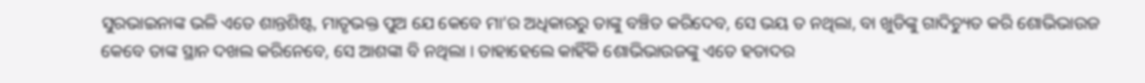ସୁରଭାଇନାଙ୍କ ଭଳି ଏତେ ଶାନ୍ତଶିଷ୍ଟ, ମାତୃଭକ୍ତ ପୁଅ ଯେ କେବେ ମା’ର ଅଧିକାରରୁ ତାଙ୍କୁ ବଞ୍ଚିତ କରିଦେବ, ସେ ଭୟ ତ ନଥିଲା, ବା ଖୁଡିଙ୍କୁ ଗାଦିଚ୍ୟୁତ କରି ଶୋଭିଭାଉଜ କେବେ ତାଙ୍କ ସ୍ଥାନ ଦଖଲ କରିନେବେ, ସେ ଆଶଙ୍କା ବି ନଥିଲା । ତାହାହେଲେ କାହିଁକି ଶୋଭିଭାଉଜଙ୍କୁ ଏତେ ହତାଦର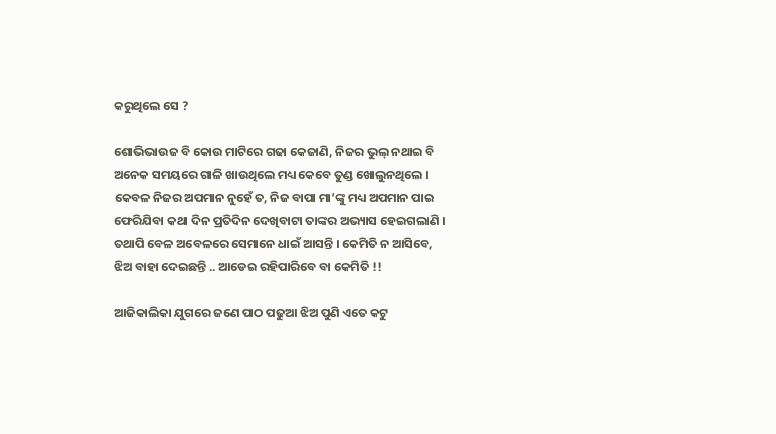କରୁଥିଲେ ସେ ?

ଶୋଭିଭାଉଜ ବି କୋଉ ମାଟିରେ ଗଢା କେଜାଣି, ନିଜର ଭୁଲ୍ ନଥାଇ ବି ଅନେକ ସମୟରେ ଗାଳି ଖାଉଥିଲେ ମଧ୍ୟ କେବେ ତୁଣ୍ଡ ଖୋଲୁନଥିଲେ । କେବଳ ନିଜର ଅପମାନ ନୁହେଁ ତ, ନିଜ ବାପା ମା’ଙ୍କୁ ମଧ୍ୟ ଅପମାନ ପାଇ ଫେରିଯିବା କଥା ଦିନ ପ୍ରତିଦିନ ଦେଖିବାଟା ତାଙ୍କର ଅଭ୍ୟାସ ହେଇଗଲାଣି । ତଥାପି ବେଳ ଅବେଳରେ ସେମାନେ ଧାଇଁ ଆସନ୍ତି । କେମିତି ନ ଆସିବେ, ଝିଅ ବାହା ଦେଇଛନ୍ତି .. ଆଡେଇ ରହିପାରିବେ ବା କେମିତି !!

ଆଜିକାଲିକା ଯୁଗରେ ଜଣେ ପାଠ ପଢୁଆ ଝିଅ ପୁଣି ଏତେ କଟୁ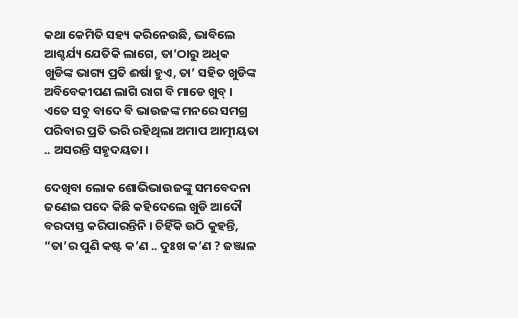କଥା କେମିତି ସହ୍ୟ କରିନେଉଛି, ଭାବିଲେ ଆଶ୍ଚର୍ଯ୍ୟ ଯେତିକି ଲାଗେ, ତା’ଠାରୁ ଅଧିକ ଖୁଡିଙ୍କ ଭାଗ୍ୟ ପ୍ରତି ଈର୍ଷା ହୁଏ, ତା’ ସହିତ ଖୁଡିଙ୍କ ଅବିବେକୀପଣ ଲାଗି ରାଗ ବି ମାଡେ ଖୁବ୍ । ଏତେ ସବୁ ବାଦେ ବି ଭାଉଜଙ୍କ ମନରେ ସମଗ୍ର ପରିବାର ପ୍ରତି ଭରି ରହିଥିଲା ଅମାପ ଆତ୍ମୀୟତା .. ଅସରନ୍ତି ସହୃଦୟତା ।

ଦେଖିବା ଲୋକ ଶୋଭିଭାଉଜଙ୍କୁ ସମବେଦନା ଜଣେଇ ପଦେ କିଛି କହିଦେଲେ ଖୁଡି ଆଦୌ ବରଦାସ୍ତ କରିପାରନ୍ତିନି । ଚିହିଁକି ଉଠି କୁହନ୍ତି, “ତା’ର ପୁଣି କଷ୍ଟ କ’ଣ .. ଦୁଃଖ କ’ଣ ? ଜଞ୍ଜାଳ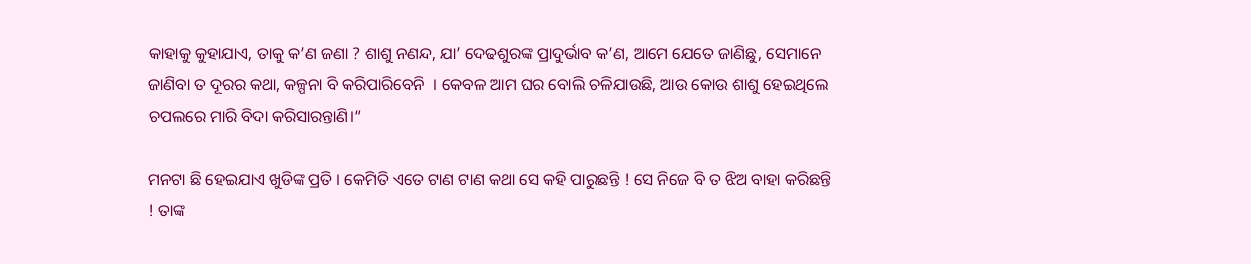କାହାକୁ କୁହାଯାଏ, ତାକୁ କ’ଣ ଜଣା ? ଶାଶୁ ନଣନ୍ଦ, ଯା’ ଦେଢଶୁରଙ୍କ ପ୍ରାଦୁର୍ଭାବ କ’ଣ, ଆମେ ଯେତେ ଜାଣିଛୁ, ସେମାନେ ଜାଣିବା ତ ଦୂରର କଥା, କଳ୍ପନା ବି କରିପାରିବେନି  । କେବଳ ଆମ ଘର ବୋଲି ଚଳିଯାଉଛି, ଆଉ କୋଉ ଶାଶୁ ହେଇଥିଲେ ଚପଲରେ ମାରି ବିଦା କରିସାରନ୍ତାଣି।“

ମନଟା ଛି ହେଇଯାଏ ଖୁଡିଙ୍କ ପ୍ରତି । କେମିତି ଏତେ ଟାଣ ଟାଣ କଥା ସେ କହି ପାରୁଛନ୍ତି ! ସେ ନିଜେ ବି ତ ଝିଅ ବାହା କରିଛନ୍ତି ! ତାଙ୍କ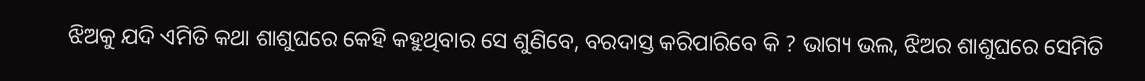ଝିଅକୁ ଯଦି ଏମିତି କଥା ଶାଶୁଘରେ କେହି କହୁଥିବାର ସେ ଶୁଣିବେ, ବରଦାସ୍ତ କରିପାରିବେ କି ? ଭାଗ୍ୟ ଭଲ, ଝିଅର ଶାଶୁଘରେ ସେମିତି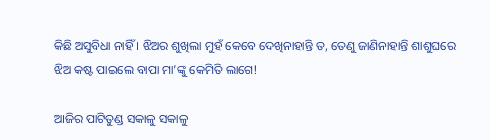କିଛି ଅସୁବିଧା ନାହିଁ । ଝିଅର ଶୁଖିଲା ମୁହଁ କେବେ ଦେଖିନାହାନ୍ତି ତ, ତେଣୁ ଜାଣିନାହାନ୍ତି ଶାଶୁଘରେ ଝିଅ କଷ୍ଟ ପାଇଲେ ବାପା ମା’ଙ୍କୁ କେମିତି ଲାଗେ!

ଆଜିର ପାଟିତୁଣ୍ଡ ସକାଳୁ ସକାଳୁ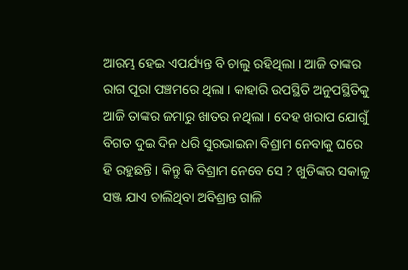ଆରମ୍ଭ ହେଇ ଏପର୍ଯ୍ୟନ୍ତ ବି ଚାଲୁ ରହିଥିଲା । ଆଜି ତାଙ୍କର ରାଗ ପୂରା ପଞ୍ଚମରେ ଥିଲା । କାହାରି ଉପସ୍ଥିତି ଅନୁପସ୍ଥିତିକୁ ଆଜି ତାଙ୍କର ଜମାରୁ ଖାତର ନଥିଲା । ଦେହ ଖରାପ ଯୋଗୁଁ ବିଗତ ଦୁଇ ଦିନ ଧରି ସୁରଭାଇନା ବିଶ୍ରାମ ନେବାକୁ ଘରେ ହି ରହୁଛନ୍ତି । କିନ୍ତୁ କି ବିଶ୍ରାମ ନେବେ ସେ ? ଖୁଡିଙ୍କର ସକାଳୁ ସଞ୍ଜ ଯାଏ ଚାଲିଥିବା ଅବିଶ୍ରାନ୍ତ ଗାଳି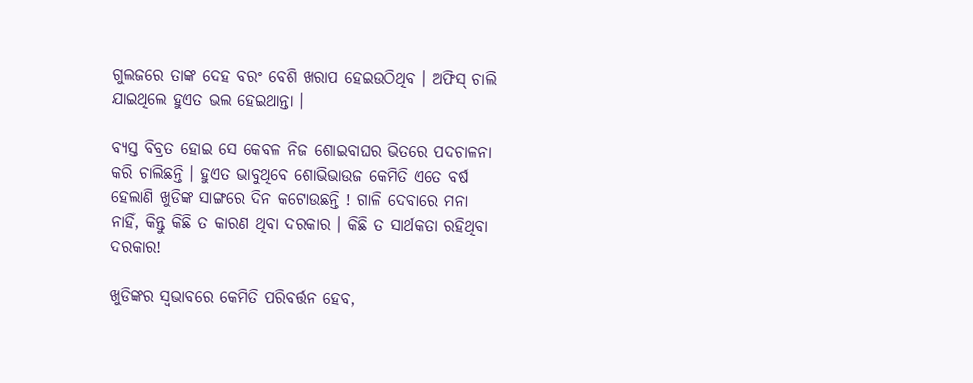ଗୁଲଜରେ ତାଙ୍କ ଦେହ ବରଂ ବେଶି ଖରାପ ହେଇଉଠିଥିବ । ଅଫିସ୍ ଚାଲି ଯାଇଥିଲେ ହୁଏତ ଭଲ ହେଇଥାନ୍ତା ।

ବ୍ୟସ୍ତ ବିବ୍ରତ ହୋଇ ସେ କେବଳ ନିଜ ଶୋଇବାଘର ଭିତରେ ପଦଚାଳନା କରି ଚାଲିଛନ୍ତି । ହୁଏତ ଭାବୁଥିବେ ଶୋଭିଭାଉଜ କେମିତି ଏତେ ବର୍ଷ ହେଲାଣି ଖୁଡିଙ୍କ ସାଙ୍ଗରେ ଦିନ କଟୋଉଛନ୍ତି ! ଗାଳି ଦେବାରେ ମନା ନାହିଁ, କିନ୍ତୁ କିଛି ତ କାରଣ ଥିବା ଦରକାର । କିଛି ତ ସାର୍ଥକତା ରହିଥିବା ଦରକାର!

ଖୁଡିଙ୍କର ସ୍ୱଭାବରେ କେମିତି ପରିବର୍ତ୍ତନ ହେବ,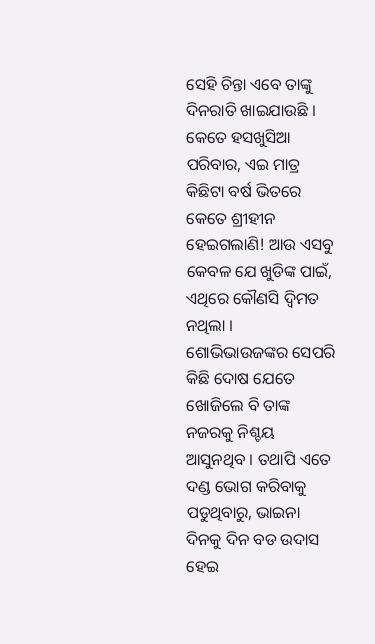ସେହି ଚିନ୍ତା ଏବେ ତାଙ୍କୁ ଦିନରାତି ଖାଇଯାଉଛି । କେତେ ହସଖୁସିଆ ପରିବାର, ଏଇ ମାତ୍ର କିଛିଟା ବର୍ଷ ଭିତରେ କେତେ ଶ୍ରୀହୀନ ହେଇଗଲାଣି! ଆଉ ଏସବୁ କେବଳ ଯେ ଖୁଡିଙ୍କ ପାଇଁ, ଏଥିରେ କୌଣସି ଦ୍ୱିମତ ନଥିଲା । ଶୋଭିଭାଉଜଙ୍କର ସେପରି କିଛି ଦୋଷ ଯେତେ ଖୋଜିଲେ ବି ତାଙ୍କ ନଜରକୁ ନିଶ୍ଚୟ ଆସୁନଥିବ । ତଥାପି ଏତେ ଦଣ୍ଡ ଭୋଗ କରିବାକୁ ପଡୁଥିବାରୁ, ଭାଇନା ଦିନକୁ ଦିନ ବଡ ଉଦାସ ହେଇ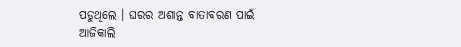ପଡୁଥିଲେ । ଘରର ଅଶାନ୍ତ ବାତାବରଣ ପାଇଁ ଆଜିକାଲି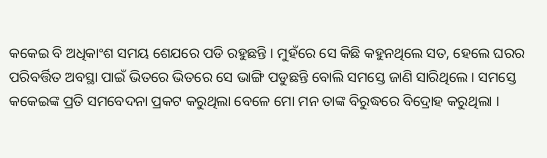କକେଇ ବି ଅଧିକାଂଶ ସମୟ ଶେଯରେ ପଡି ରହୁଛନ୍ତି । ମୁହଁରେ ସେ କିଛି କହୁନଥିଲେ ସତ, ହେଲେ ଘରର ପରିବର୍ତ୍ତିତ ଅବସ୍ଥା ପାଇଁ ଭିତରେ ଭିତରେ ସେ ଭାଙ୍ଗି ପଡୁଛନ୍ତି ବୋଲି ସମସ୍ତେ ଜାଣି ସାରିଥିଲେ । ସମସ୍ତେ କକେଇଙ୍କ ପ୍ରତି ସମବେଦନା ପ୍ରକଟ କରୁଥିଲା ବେଳେ ମୋ ମନ ତାଙ୍କ ବିରୁଦ୍ଧରେ ବିଦ୍ରୋହ କରୁଥିଲା ।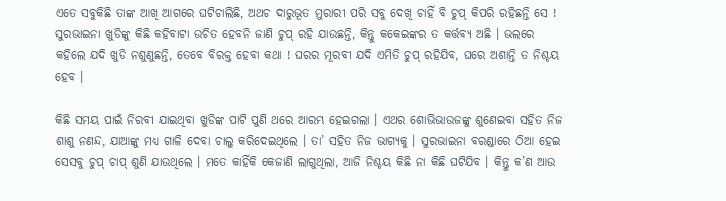ଏତେ ସବୁକିଛି ତାଙ୍କ ଆଖି ଆଗରେ ଘଟିଚାଲିଛି, ଅଥଚ ଦାରୁଭୂତ ମୁରାରୀ ପରି ସବୁ ଦେଖି ଚାହିଁ ବି ଚୁପ୍ କିପରି ରହିଛନ୍ତି ସେ ! ସୁରଭାଇନା ଖୁଡିଙ୍କୁ କିଛି କହିବାଟା ଉଚିତ ହେବନି ଜାଣି ଚୁପ୍ ରହି ଯାଉଛନ୍ତି, କିନ୍ତୁ କକେଇଙ୍କର ତ କର୍ତ୍ତବ୍ୟ ଅଛି । ଭଲରେ କହିଲେ ଯଦି ଖୁଡି ନଶୁଣୁଛନ୍ତି, ତେବେ ବିରକ୍ତ ହେବା କଥା ! ଘରର ମୂରବୀ ଯଦି ଏମିତି ଚୁପ୍ ରହିଯିବ, ଘରେ ଅଶାନ୍ତି ତ ନିଶ୍ଚୟ ହେବ ।

କିଛି ସମୟ ପାଇଁ ନିରବୀ ଯାଇଥିବା ଖୁଡିଙ୍କ ପାଟି ପୁଣି ଥରେ ଆରମ୍ଭ ହେଇଗଲା । ଏଥର ଶୋଭିଭାଉଜଙ୍କୁ ଶୁଣେଇବା ସହିତ ନିଜ ଶାଶୁ ନଣନ୍ଦ, ଯାଆଙ୍କୁ ମଧ୍ୟ ଗାଳି ଦେବା ଚାଲୁ କରିଦେଇଥିଲେ । ତା’ ସହିତ ନିଜ ଭାଗ୍ୟକୁ । ସୁରଭାଇନା ବରଣ୍ଡାରେ ଠିଆ ହେଇ ସେସବୁ ଚୁପ୍ ଚାପ୍ ଶୁଣି ଯାଉଥିଲେ । ମତେ କାହିଁକି କେଜାଣି ଲାଗୁଥିଲା, ଆଜି ନିଶ୍ଚୟ କିଛି ନା କିଛି ଘଟିଯିବ । କିନ୍ତୁ କ’ଣ ଆଉ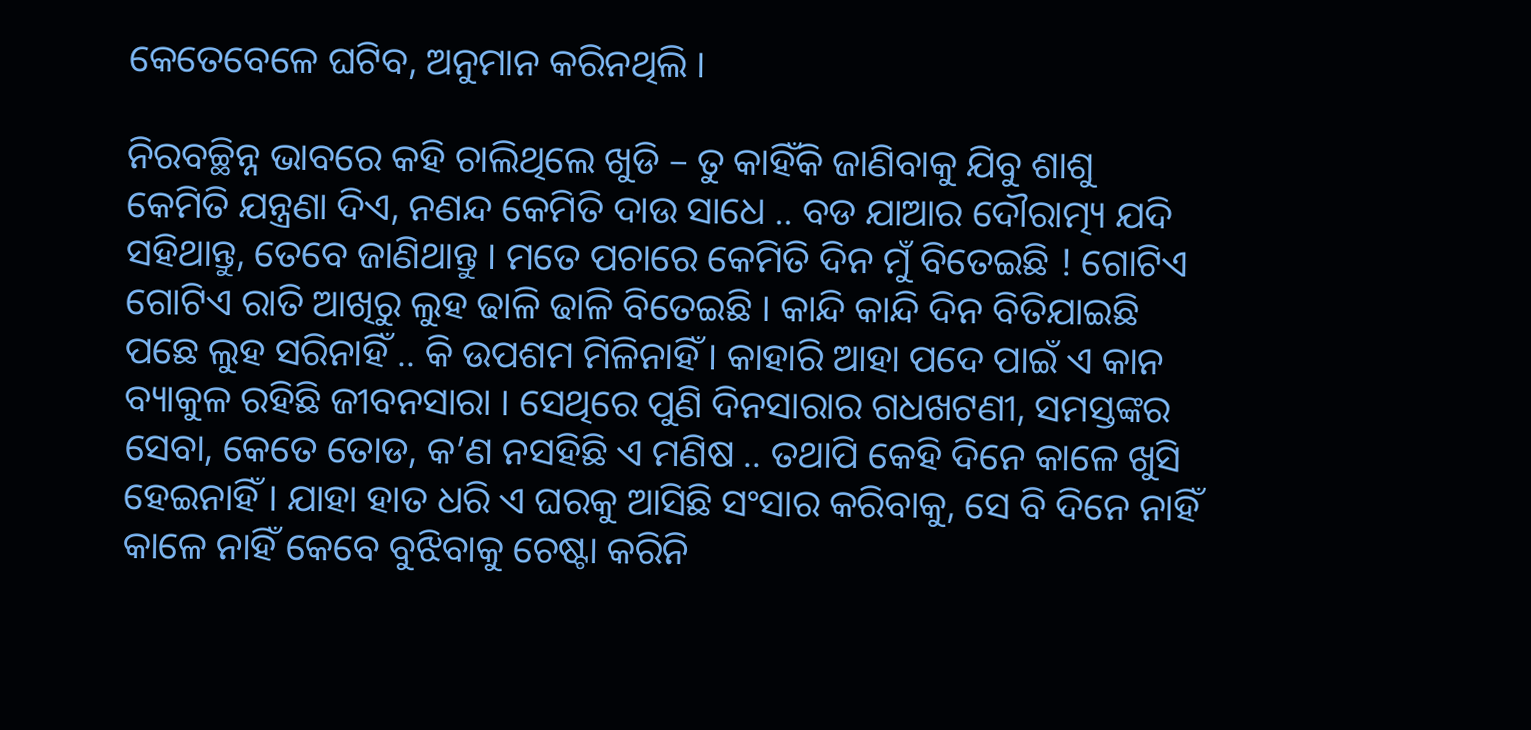କେତେବେଳେ ଘଟିବ, ଅନୁମାନ କରିନଥିଲି ।

ନିରବଚ୍ଛିନ୍ନ ଭାବରେ କହି ଚାଲିଥିଲେ ଖୁଡି – ତୁ କାହିଁକି ଜାଣିବାକୁ ଯିବୁ ଶାଶୁ କେମିତି ଯନ୍ତ୍ରଣା ଦିଏ, ନଣନ୍ଦ କେମିତି ଦାଉ ସାଧେ .. ବଡ ଯାଆର ଦୌରାତ୍ମ୍ୟ ଯଦି ସହିଥାନ୍ତୁ, ତେବେ ଜାଣିଥାନ୍ତୁ । ମତେ ପଚାରେ କେମିତି ଦିନ ମୁଁ ବିତେଇଛି ! ଗୋଟିଏ ଗୋଟିଏ ରାତି ଆଖିରୁ ଲୁହ ଢାଳି ଢାଳି ବିତେଇଛି । କାନ୍ଦି କାନ୍ଦି ଦିନ ବିତିଯାଇଛି ପଛେ ଲୁହ ସରିନାହିଁ .. କି ଉପଶମ ମିଳିନାହିଁ । କାହାରି ଆହା ପଦେ ପାଇଁ ଏ କାନ ବ୍ୟାକୁଳ ରହିଛି ଜୀବନସାରା । ସେଥିରେ ପୁଣି ଦିନସାରାର ଗଧଖଟଣୀ, ସମସ୍ତଙ୍କର ସେବା, କେତେ ତୋଡ, କ’ଣ ନସହିଛି ଏ ମଣିଷ .. ତଥାପି କେହି ଦିନେ କାଳେ ଖୁସି ହେଇନାହିଁ । ଯାହା ହାତ ଧରି ଏ ଘରକୁ ଆସିଛି ସଂସାର କରିବାକୁ, ସେ ବି ଦିନେ ନାହିଁ କାଳେ ନାହିଁ କେବେ ବୁଝିବାକୁ ଚେଷ୍ଟା କରିନି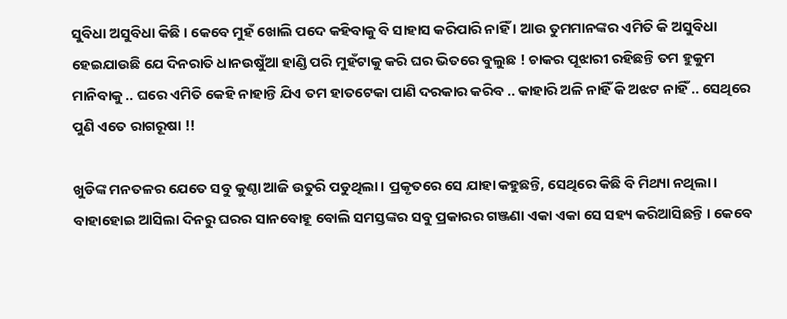ସୁବିଧା ଅସୁବିଧା କିଛି । କେବେ ମୁହଁ ଖୋଲି ପଦେ କହିବାକୁ ବି ସାହାସ କରିପାରି ନାହିଁ । ଆଉ ତୁମମାନଙ୍କର ଏମିତି କି ଅସୁବିଧା ହେଇଯାଉଛି ଯେ ଦିନରାତି ଧାନଉଷୁଁଆ ହାଣ୍ଡି ପରି ମୁହଁଟାକୁ କରି ଘର ଭିତରେ ବୁଲୁଛ ! ଚାକର ପୂଝାରୀ ରହିଛନ୍ତି ତମ ହୁକୁମ ମାନିବାକୁ .. ଘରେ ଏମିତି କେହି ନାହାନ୍ତି ଯିଏ ତମ ହାତଟେକା ପାଣି ଦରକାର କରିବ .. କାହାରି ଅଳି ନାହିଁ କି ଅଝଟ ନାହିଁ .. ସେଥିରେ ପୁଣି ଏତେ ରାଗରୂଷା !!

ଖୁଡିଙ୍କ ମନତଳର ଯେତେ ସବୁ କୁଣ୍ଠା ଆଜି ଉତୁରି ପଡୁଥିଲା । ପ୍ରକୃତରେ ସେ ଯାହା କହୁଛନ୍ତି, ସେଥିରେ କିଛି ବି ମିଥ୍ୟା ନଥିଲା । ବାହାହୋଇ ଆସିଲା ଦିନରୁ ଘରର ସାନବୋହୂ ବୋଲି ସମସ୍ତଙ୍କର ସବୁ ପ୍ରକାରର ଗଞ୍ଜଣା ଏକା ଏକା ସେ ସହ୍ୟ କରିଆସିଛନ୍ତି । କେବେ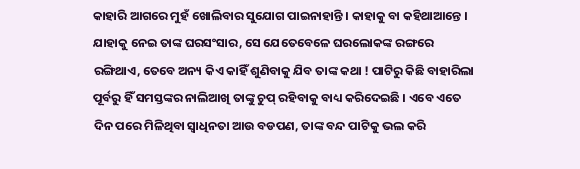କାହାରି ଆଗରେ ମୁହଁ ଖୋଲିବାର ସୁଯୋଗ ପାଇନାହାନ୍ତି । କାହାକୁ ବା କହିଥାଆନ୍ତେ । ଯାହାକୁ ନେଇ ତାଙ୍କ ଘରସଂସାର, ସେ ଯେତେବେଳେ ଘରଲୋକଙ୍କ ରଙ୍ଗରେ ରଙ୍ଗିଥାଏ, ତେବେ ଅନ୍ୟ କିଏ କାହିଁ ଶୁଣିବାକୁ ଯିବ ତାଙ୍କ କଥା ! ପାଟିରୁ କିଛି ବାହାରିଲା ପୂର୍ବରୁ ହିଁ ସମସ୍ତଙ୍କର ନାଲିଆଖି ତାଙ୍କୁ ଚୁପ୍ ରହିବାକୁ ବାଧ୍ୟ କରିଦେଇଛି । ଏବେ ଏତେ ଦିନ ପରେ ମିଳିଥିବା ସ୍ୱାଧିନତା ଆଉ ବଡପଣ, ତାଙ୍କ ବନ୍ଦ ପାଟିକୁ ଭଲ କରି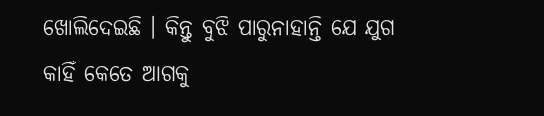ଖୋଲିଦେଇଛି । କିନ୍ତୁ ବୁଝି ପାରୁନାହାନ୍ତି ଯେ ଯୁଗ କାହିଁ କେତେ ଆଗକୁ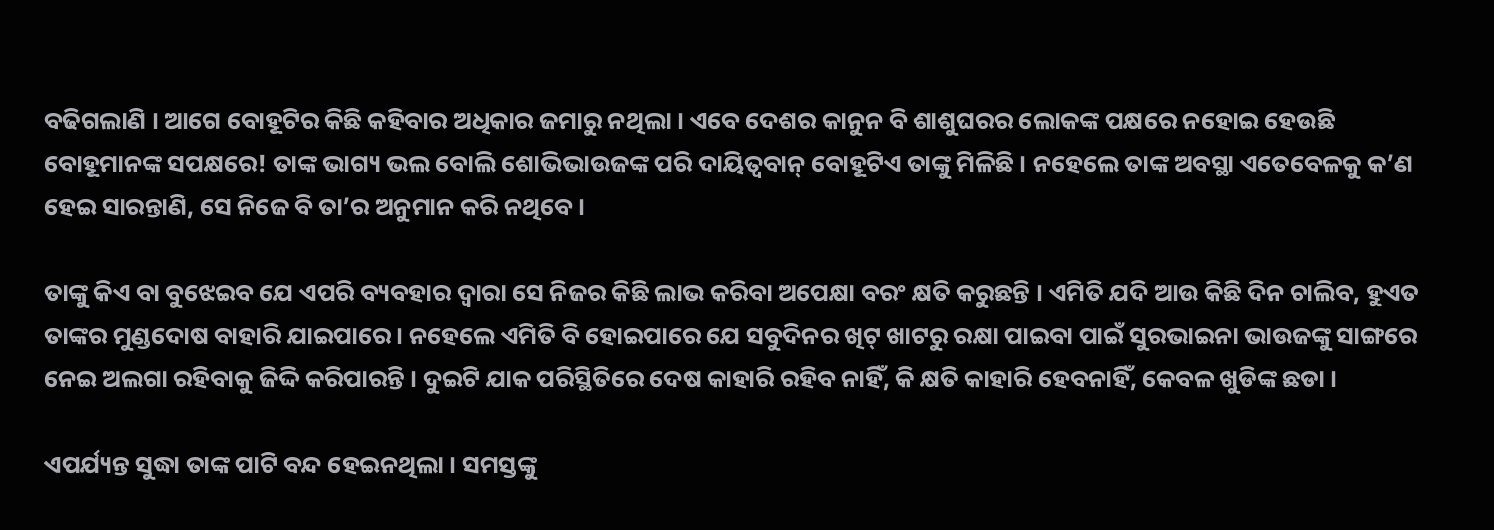ବଢିଗଲାଣି । ଆଗେ ବୋହୂଟିର କିଛି କହିବାର ଅଧିକାର ଜମାରୁ ନଥିଲା । ଏବେ ଦେଶର କାନୁନ ବି ଶାଶୁଘରର ଲୋକଙ୍କ ପକ୍ଷରେ ନହୋଇ ହେଉଛି ବୋହୂମାନଙ୍କ ସପକ୍ଷରେ! ତାଙ୍କ ଭାଗ୍ୟ ଭଲ ବୋଲି ଶୋଭିଭାଉଜଙ୍କ ପରି ଦାୟିତ୍ୱବାନ୍ ବୋହୂଟିଏ ତାଙ୍କୁ ମିଳିଛି । ନହେଲେ ତାଙ୍କ ଅବସ୍ଥା ଏତେବେଳକୁ କ’ଣ ହେଇ ସାରନ୍ତାଣି, ସେ ନିଜେ ବି ତା’ର ଅନୁମାନ କରି ନଥିବେ ।

ତାଙ୍କୁ କିଏ ବା ବୁଝେଇବ ଯେ ଏପରି ବ୍ୟବହାର ଦ୍ୱାରା ସେ ନିଜର କିଛି ଲାଭ କରିବା ଅପେକ୍ଷା ବରଂ କ୍ଷତି କରୁଛନ୍ତି । ଏମିତି ଯଦି ଆଉ କିଛି ଦିନ ଚାଲିବ, ହୁଏତ ତାଙ୍କର ମୁଣ୍ଡଦୋଷ ବାହାରି ଯାଇପାରେ । ନହେଲେ ଏମିତି ବି ହୋଇପାରେ ଯେ ସବୁଦିନର ଖିଟ୍ ଖାଟରୁ ରକ୍ଷା ପାଇବା ପାଇଁ ସୁରଭାଇନା ଭାଉଜଙ୍କୁ ସାଙ୍ଗରେ ନେଇ ଅଲଗା ରହିବାକୁ ଜିଦ୍ଦି କରିପାରନ୍ତି । ଦୁଇଟି ଯାକ ପରିସ୍ଥିତିରେ ଦେଷ କାହାରି ରହିବ ନାହିଁ, କି କ୍ଷତି କାହାରି ହେବନାହିଁ, କେବଳ ଖୁଡିଙ୍କ ଛଡା ।

ଏପର୍ଯ୍ୟନ୍ତ ସୁଦ୍ଧା ତାଙ୍କ ପାଟି ବନ୍ଦ ହେଇନଥିଲା । ସମସ୍ତଙ୍କୁ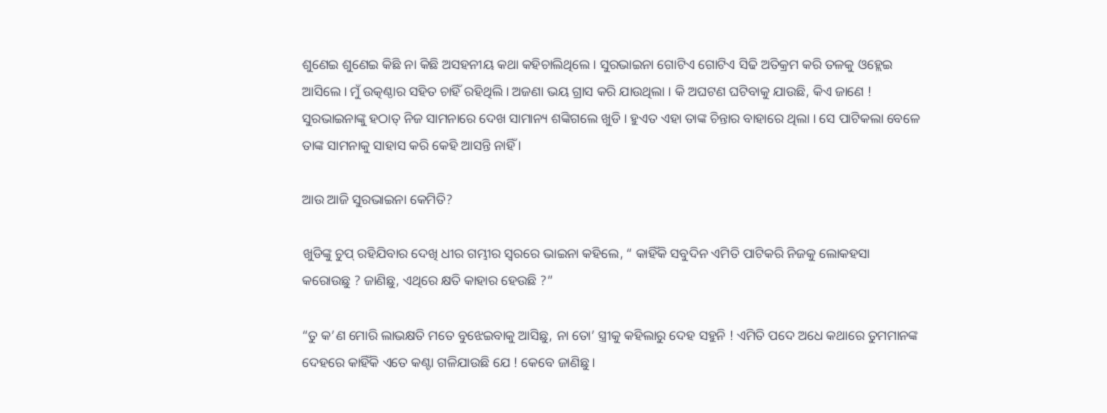ଶୁଣେଇ ଶୁଣେଇ କିଛି ନା କିଛି ଅସହନୀୟ କଥା କହିଚାଲିଥିଲେ । ସୁରଭାଇନା ଗୋଟିଏ ଗୋଟିଏ ସିଢି ଅତିକ୍ରମ କରି ତଳକୁ ଓହ୍ଲେଇ ଆସିଲେ । ମୁଁ ଉତ୍କଣ୍ଠାର ସହିତ ଚାହିଁ ରହିଥିଲି । ଅଜଣା ଭୟ ଗ୍ରାସ କରି ଯାଉଥିଲା । କି ଅଘଟଣ ଘଟିବାକୁ ଯାଉଛି, କିଏ ଜାଣେ ! ସୁରଭାଇନାଙ୍କୁ ହଠାତ୍ ନିଜ ସାମନାରେ ଦେଖ ସାମାନ୍ୟ ଶଙ୍କିଗଲେ ଖୁଡି । ହୁଏତ ଏହା ତାଙ୍କ ଚିନ୍ତାର ବାହାରେ ଥିଲା । ସେ ପାଟିକଲା ବେଳେ ତାଙ୍କ ସାମନାକୁ ସାହାସ କରି କେହି ଆସନ୍ତି ନାହିଁ ।

ଆଉ ଆଜି ସୁରଭାଇନା କେମିତି?

ଖୁଡିଙ୍କୁ ଚୁପ୍ ରହିଯିବାର ଦେଖି ଧୀର ଗମ୍ଭୀର ସ୍ୱରରେ ଭାଇନା କହିଲେ, “ କାହିଁକି ସବୁଦିନ ଏମିତି ପାଟିକରି ନିଜକୁ ଲୋକହସା କରୋଉଛୁ ? ଜାଣିଛୁ, ଏଥିରେ କ୍ଷତି କାହାର ହେଉଛି ?”

“ତୁ କ’ଣ ମୋରି ଲାଭକ୍ଷତି ମତେ ବୁଝେଇବାକୁ ଆସିଛୁ, ନା ତୋ’ ସ୍ତ୍ରୀକୁ କହିଲାରୁ ଦେହ ସହୁନି ! ଏମିତି ପଦେ ଅଧେ କଥାରେ ତୁମମାନଙ୍କ ଦେହରେ କାହିଁକି ଏତେ କଣ୍ଟା ଗଳିଯାଉଛି ଯେ ! କେବେ ଜାଣିଛୁ ।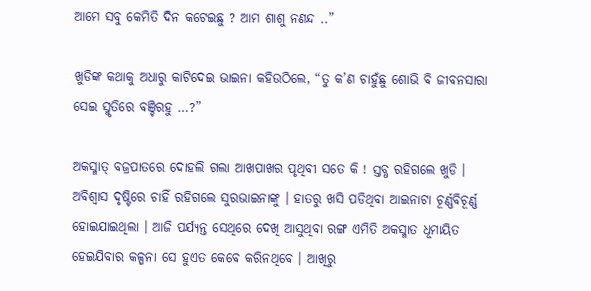ଆମେ ସବୁ କେମିତି ଦିନ କଟେଇଛୁ ? ଆମ ଶାଶୁ ନଣନ୍ଦ ..”

ଖୁଡିଙ୍କ କଥାକୁ ଅଧାରୁ କାଟିଦେଇ ଭାଇନା କହିଉଠିଲେ, “ତୁ କ’ଣ ଚାହୁଁଛୁ ଶୋଭି ବି ଜୀବନସାରା ସେଇ ସ୍ମୃତିରେ ବଞ୍ଚିରହୁ …?”

ଅକସ୍ମାତ୍ ବଜ୍ରପାତରେ ଦୋହଲି ଗଲା ଆଖପାଖର ପୃଥିବୀ ସତେ କି ! ସ୍ତବ୍ଧ ରହିଗଲେ ଖୁଡି । ଅବିଶ୍ୱାସ ଦୃଷ୍ଟିରେ ଚାହିଁ ରହିଗଲେ ସୁରଭାଇନାଙ୍କୁ । ହାତରୁ ଖସି ପଡିଥିବା ଆଇନାଟା ଚୂର୍ଣ୍ଣବିଚୂର୍ଣ୍ଣ ହୋଇଯାଇଥିଲା । ଆଜି ପର୍ଯ୍ୟନ୍ତ ସେଥିରେ ଦେଖି ଆସୁଥିବା ରଙ୍ଗ ଏମିତି ଅକସ୍ମାତ ଧୂମାୟିତ ହେଇଯିବାର କଳ୍ପନା ସେ ହୁଏତ କେବେ କରିନଥିବେ । ଆଖିରୁ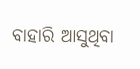ବାହାରି ଆସୁଥିବା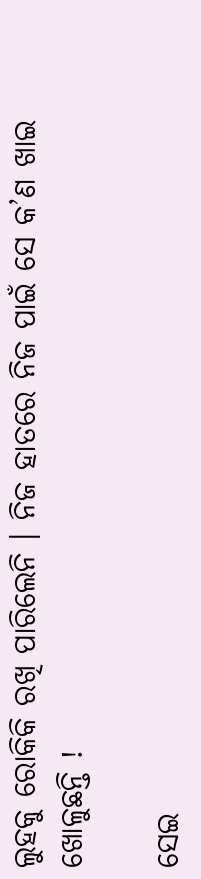ଲୁହକୁ ରୋକିକି ରଖି ପାରିଲେନି । ନିଜ ହାତରେ ନିଜ ପାଇଁ ସେ କ’ଣ ଖାଇ ଖୋଳୁଛନ୍ତି !

ସେଇ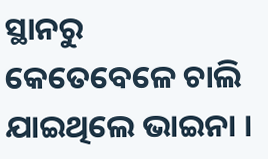ସ୍ଥାନରୁ କେତେବେଳେ ଚାଲି ଯାଇଥିଲେ ଭାଇନା ।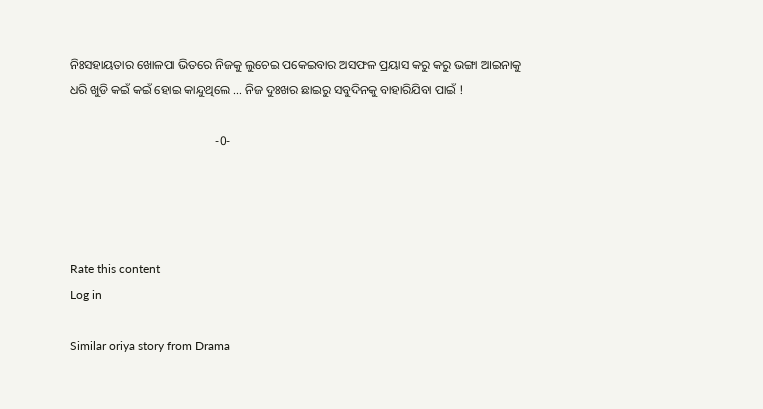ନିଃସହାୟତାର ଖୋଳପା ଭିତରେ ନିଜକୁ ଲୁଚେଇ ପକେଇବାର ଅସଫଳ ପ୍ରୟାସ କରୁ କରୁ ଭଙ୍ଗା ଆଇନାକୁ ଧରି ଖୁଡି କଇଁ କଇଁ ହୋଇ କାନ୍ଦୁଥିଲେ … ନିଜ ଦୁଃଖର ଛାଇରୁ ସବୁଦିନକୁ ବାହାରିଯିବା ପାଇଁ !

                                               -0-




Rate this content
Log in

Similar oriya story from Drama